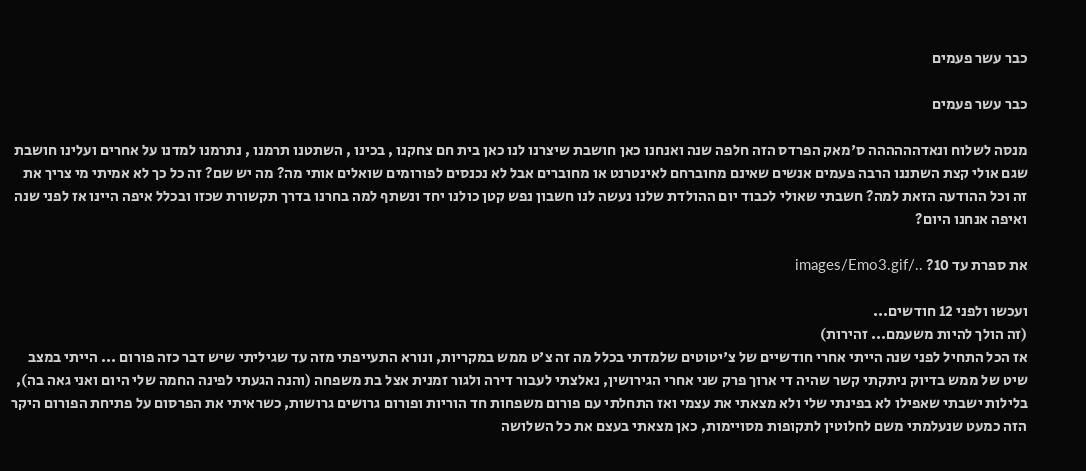כבר עשר פעמים

כבר עשר פעמים

מנסה לשלוח ונאדהההההה ס'מאק הפרדס הזה חלפה שנה ואנחנו כאן חושבת שיצרנו לנו כאן בית חם צחקנו , בכינו , השתטנו תרמנו , נתרמנו למדנו על אחרים ועלינו חושבת שגם אולי קצת השתננו הרבה פעמים אנשים שאינם מחוברחם לאינטרנט או מחוברים אבל לא נכנסים לפורומים שואלים אותי מה? מה יש שם? זה כל כך לא אמיתי מי צריך את זה וכל ההודעה הזאת למה? חשבתי שאולי לכבוד יום ההולדת שלנו נעשה לנו חשבון נפש קטן כולנו יחד ונשתף למה בחרנו בדרך תקשורת שכזו ובכלל איפה היינו אז לפני שנה ואיפה אנחנו היום?

את ספרת עד 10? ../images/Emo3.gif

ועכשו ולפני 12 חודשים...
(זה הולך להיות משעמם... זהירות)
אז הכל התחיל לפני שנה הייתי אחרי חודשיים של צ'יטוטים שלמדתי בכלל מה זה צ'ט ממש במקריות, ונורא התעייפתי מזה עד שגיליתי שיש דבר כזה פורום ... הייתי במצב שיט של ממש בדיוק ניתקתי קשר שהיה די ארוך פרק שני אחרי הגירושין, נאלצתי לעבור דירה ולגור זמנית אצל בת משפחה (והנה הגעתי לפינה החמה שלי היום ואני גאה בה), בלילות ישבתי שאפילו לא בפינתי שלי ולא מצאתי את עצמי ואז התחלתי עם פורום משפחות חד הוריות ופורום גרושים גרושות, כשראיתי את הפרסום על פתיחת הפורום היקר הזה כמעט שנעלמתי משם לחלוטין לתקופות מסויימות, כאן מצאתי בעצם את כל השלושה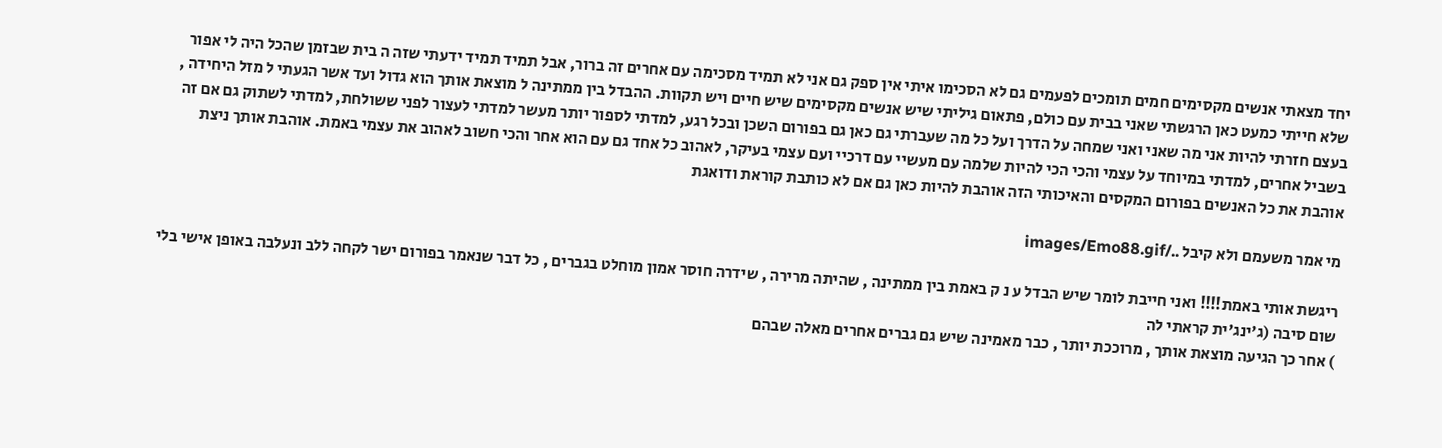יחד מצאתי אנשים מקסימים חמים תומכים לפעמים גם לא הסכימו איתי אין ספק גם אני לא תמיד מסכימה עם אחרים זה ברור, אבל תמיד תמיד ידעתי שזה ה בית שבזמן שהכל היה לי אפור שלא חייתי כמעט כאן הרגשתי שאני בבית עם כולם, פתאום גיליתי שיש אנשים מקסימים שיש חיים ויש תקוות. ההבדל בין ממתינה ל מוצאת אותך הוא גדול ועד אשר הגעתי ל מזל היחידה , בעצם חזרתי להיות אני מה שאני ואני שמחה על הדרך ועל כל מה שעברתי גם כאן גם בפורום השכן ובכל רגע, למדתי לספור יותר מעשר למדתי לעצור לפני ששולחת, למדתי לשתוק גם אם זה בשביל אחרים, למדתי במיוחד על עצמי והכי הכי להיות שלמה עם מעשיי עם דרכיי ועם עצמי בעיקר, לאהוב כל אחד גם עם הוא אחר והכי חשוב לאהוב את עצמי באמת. אוהבת אותך ניצת אוהבת את כל האנשים בפורום המקסים והאיכותי הזה אוהבת להיות כאן גם אם לא כותבת קוראת ודואגת

מי אמר משעמם ולא קיבל ../images/Emo88.gif

ריגשת אותי באמת!!!! ואני חייבת לומר שיש הבדל ע נ ק באמת בין ממתינה , שהיתה מרירה , שידרה חוסר אמון מוחלט בגברים , כל דבר שנאמר בפורום ישר לקחה ללב ונעלבה באופן אישי בלי שום סיבה (ג'ינג'ית קראתי לה
) אחר כך הגיעה מוצאת אותך , מרוככת יותר , כבר מאמינה שיש גם גברים אחרים מאלה שבהם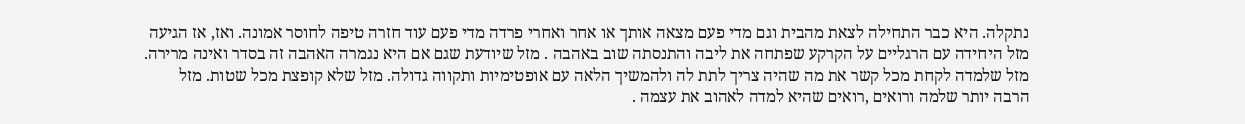נתקלה. היא כבר התחילה לצאת מהבית וגם מדי פעם מצאה אותך או אחר ואחרי פרדה מדי פעם עוד חזרה טיפה לחוסר אמונה. ואז, אז הגיעה מזל היחידה עם הרגליים על הקרקע שפתחה את ליבה והתנסתה שוב באהבה . מזל שיודעת שגם אם היא נגמרה האהבה זה בסדר ואינה מרירה. מזל שלמדה לקחת מכל קשר את מה שהיה צריך לתת לה ולהמשיך הלאה עם אופטימיות ותקווה גדולה. מזל שלא קופצת מכל שטות. מזל הרבה יותר שלמה ורואים ,רואים שהיא למדה לאהוב את עצמה .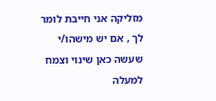מזליקה אני חייבת לומר לך , אם יש מישהו/י שעשה כאן שינוי וצמח למעלה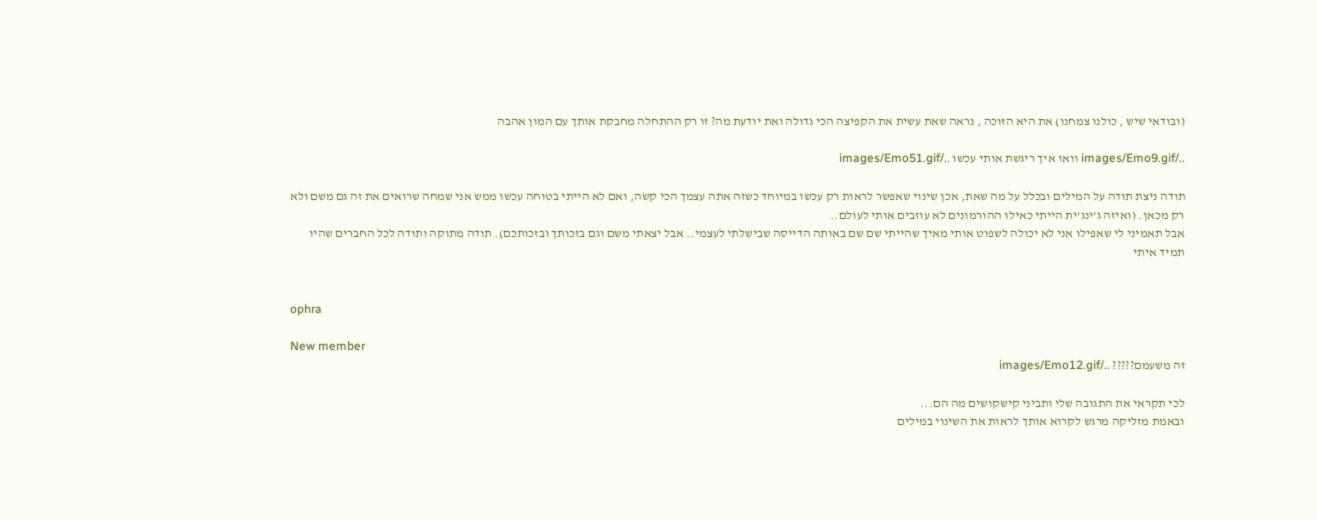(ובודאי שיש , כולנו צמחנו) את היא הזוכה , נראה שאת עשית את הקפיצה הכי גדולה ואת יודעת מה? זו רק ההתחלה מחבקת אותך עם המון אהבה

../images/Emo9.gif וואו איך ריגשת אותי עכשו ../images/Emo51.gif

תודה ניצת תודה על המילים ובכלל על מה שאת, אכן שינוי שאפשר לראות רק עכשו במיוחד כשזה אתה עצמך הכי קשה, ואם לא הייתי בטוחה עכשו ממש אני שמחה שרואים את זה גם משם ולא רק מכאן. (ואיזה ג'ינג'ית הייתי כאילו ההורמונים לא עוזבים אותי לעולם..
אבל תאמיני לי שאפילו אני לא יכולה לשפוט אותי מאיך שהייתי שם שם באותה הדייסה שבישלתי לעצמי.. אבל יצאתי משם וגם בזכותך ובזכותכם). תודה מתוקה ותודה לכל החברים שהיו תמיד איתי


ophra

New member
זה משעמם????? ../images/Emo12.gif

לכי תקראי את התגובה שלי ותביני קישקושים מה הם...
ובאמת מזליקה מרגש לקרוא אותך לראות את השינוי במילים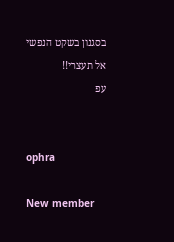בסגנון בשקט הנפשי אל תעצרי!!
עפ


ophra

New member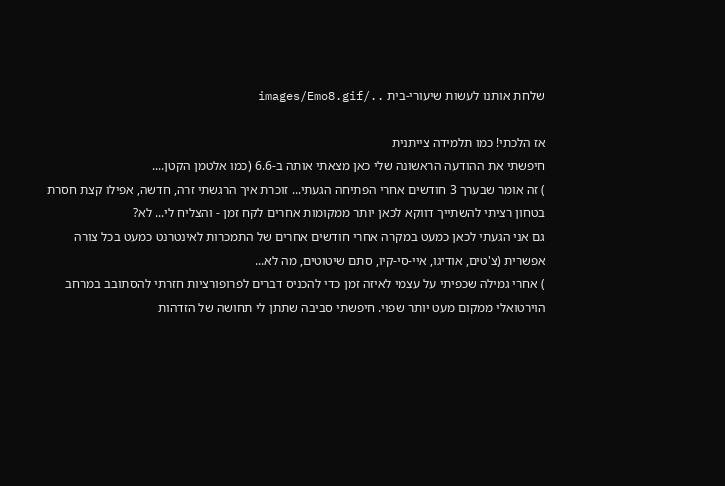שלחת אותנו לעשות שיעורי-בית ../images/Emo8.gif

אז הלכתי! כמו תלמידה צייתנית
חיפשתי את ההודעה הראשונה שלי כאן מצאתי אותה ב-6.6 (כמו אלטמן הקטן....
) זה אומר שבערך 3 חודשים אחרי הפתיחה הגעתי... זוכרת איך הרגשתי זרה, חדשה, אפילו קצת חסרת בטחון רציתי להשתייך דווקא לכאן יותר ממקומות אחרים לקח זמן - והצליח לי... לא?
גם אני הגעתי לכאן כמעט במקרה אחרי חודשים אחרים של התמכרות לאינטרנט כמעט בכל צורה אפשרית (צ'טים, אודיגו, איי-סי-קיו, סתם שיטוטים, מה לא...
) אחרי גמילה שכפיתי על עצמי לאיזה זמן כדי להכניס דברים לפרופורציות חזרתי להסתובב במרחב הוירטואלי ממקום מעט יותר שפוי. חיפשתי סביבה שתתן לי תחושה של הזדהות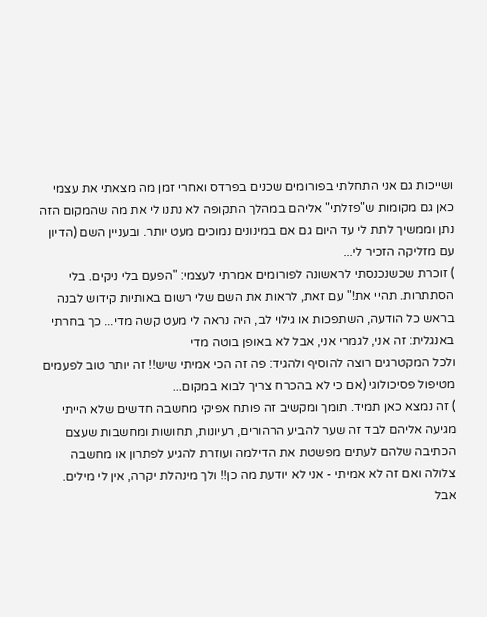ושייכות גם אני התחלתי בפורומים שכנים בפרדס ואחרי זמן מה מצאתי את עצמי כאן גם מקומות ש"פזלתי" אליהם במהלך התקופה לא נתנו לי את מה שהמקום הזה נתן וממשיך לתת לי עד היום גם אם במינונים נמוכים מעט יותר. ובעניין השם (הדיון עם מזליקה הזכיר לי...
) זוכרת שכשנכנסתי לראשונה לפורומים אמרתי לעצמי: "הפעם בלי ניקים. בלי הסתתרות. תהיי את!" עם זאת, לראות את השם שלי רשום באותיות קידוש לבנה בראש כל הודעה, השתפכות או גילוי לב, היה נראה לי מעט קשה מדי... כך בחרתי באנגלית: זה אני, לגמרי אני, אבל לא באופן בוטה מדי
ולכל המקטרגים רוצה להוסיף ולהגיד: פה זה הכי אמיתי שיש!! זה יותר טוב לפעמים מטיפול פסיכולוגי (אם כי לא בהכרח צריך לבוא במקום...
) זה נמצא כאן תמיד. תומך ומקשיב זה פותח אפיקי מחשבה חדשים שלא הייתי מגיעה אליהם לבד זה שער להביע הרהורים, רעיונות, תחושות ומחשבות שעצם הכתיבה שלהם לעתים מפשטת את הדילמה ועוזרת להגיע לפתרון או מחשבה צלולה ואם זה לא אמיתי - אני לא יודעת מה כן!! ולך מינהלת יקרה, אין לי מילים. אבל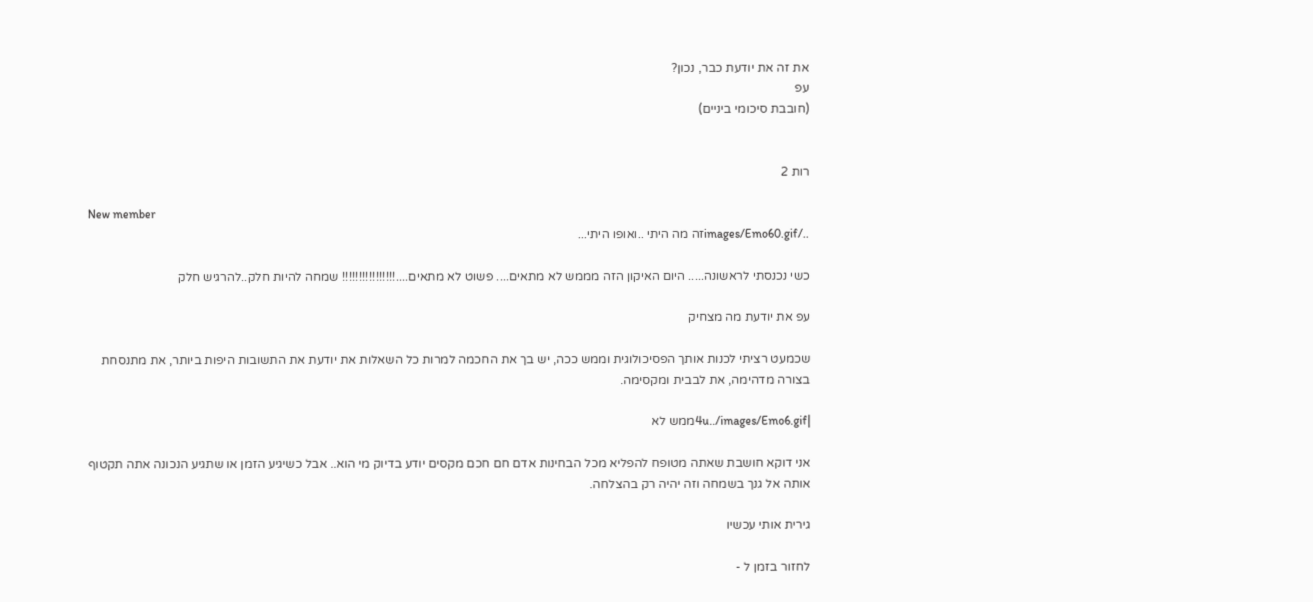את זה את יודעת כבר, נכון?
עפ
(חובבת סיכומי ביניים)


רות 2

New member
../images/Emo60.gifזה מה היתי ..ואופו היתי...

כשי נכנסתי לראשונה..... היום האיקון הזה מממש לא מתאים.... פשוט לא מתאים....!!!!!!!!!!!!!!!! שמחה להיות חלק..להרגיש חלק

עפ את יודעת מה מצחיק

שכמעט רציתי לכנות אותך הפסיכולוגית וממש ככה, יש בך את החכמה למרות כל השאלות את יודעת את התשובות היפות ביותר, את מתנסחת בצורה מדהימה, את לבבית ומקסימה.

|4u../images/Emo6.gifממש לא

אני דוקא חושבת שאתה מטופח להפליא מכל הבחינות אדם חם חכם מקסים יודע בדיוק מי הוא.. אבל כשיגיע הזמן או שתגיע הנכונה אתה תקטוף אותה אל גנך בשמחה וזה יהיה רק בהצלחה.

גירית אותי עכשיו

לחזור בזמן ל -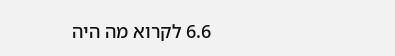6.6 לקרוא מה היה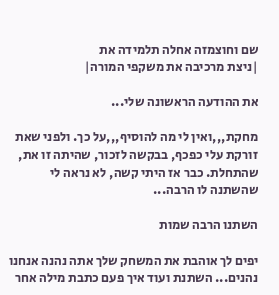שם וחוצמזה אחלה תלמידה את
|ניצת מרכיבה את משקפי המורה|

את ההודעה הראשונה שלי...

מחקת,,,ואין לי מה להוסיף,,,על כך. ולפני שאת זורקת עלי כפכף, בבקשה לזכור, שהיתה זו את, שהתחלת. כבר אז היתי קשה, לא נראה לי שהשתנה לו הרבה...

השתנו הרבה שמות

יפים לך אוהבת את המשחק שלך אתה נהנה אנחנו נהנים... השתנת ועוד איך פעם כתבת מילה אחר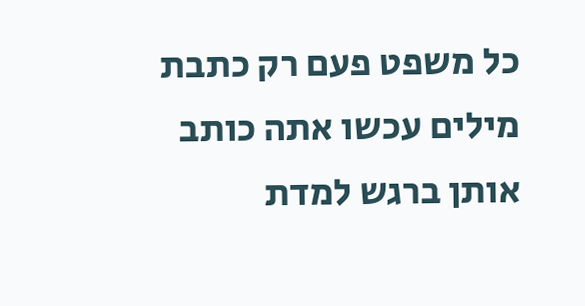כל משפט פעם רק כתבת מילים עכשו אתה כותב אותן ברגש למדת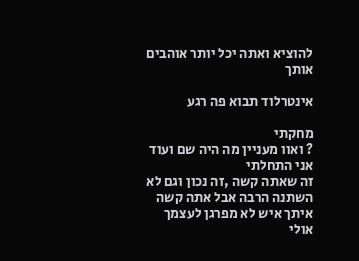להוציא ואתה יכל יותר אוהבים אותך

אינטרלוד תבוא פה רגע

מחקתי
? ואוו מעניין מה היה שם ועוד אני התחלתי
זה שאתה קשה ,זה נכון וגם לא השתנה הרבה אבל אתה קשה איתך איש לא מפרגן לעצמך אולי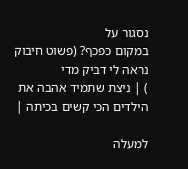נסגור על
במקום כפכף? (פשוט חיבוק נראה לי דביק מדי
) | ניצת שתמיד אהבה את הילדים הכי קשים בכיתה |

למעלה